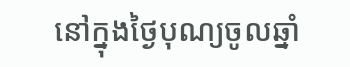នៅក្នុងថ្ងៃបុណ្យចូលឆ្នាំ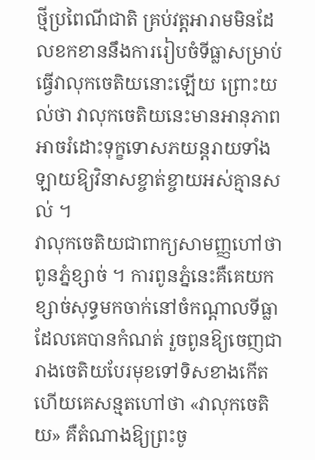ថ្មីប្រពៃណីជាតិ គ្រប់វត្តអារាមមិនដែលខកខាននឹងការរៀបចំទីធ្លាសម្រាប់ធ្វើវាលុកចេតិយនោះឡើយ ព្រោះយល់ថា វាលុកចេតិយនេះមានអានុភាពអាចរំដោះទុក្ខទោសភយន្តរាយទាំងឡាយឱ្យវិនាសខ្ចាត់ខ្ចាយអស់គ្មានសល់ ។
វាលុកចេតិយជាពាក្យសាមញ្ញហៅថា ពូនភ្នំខ្សាច់ ។ ការពូនភ្នំនេះគឺគេយកខ្សាច់សុទ្ធមកចាក់នៅចំកណ្តាលទីធ្លាដែលគេបានកំណត់ រួចពូនឱ្យចេញជារាងចេតិយបែរមុខទៅទិសខាងកើត ហើយគេសន្មតហៅថា «វាលុកចេតិយ» គឺតំណាងឱ្យព្រះចូ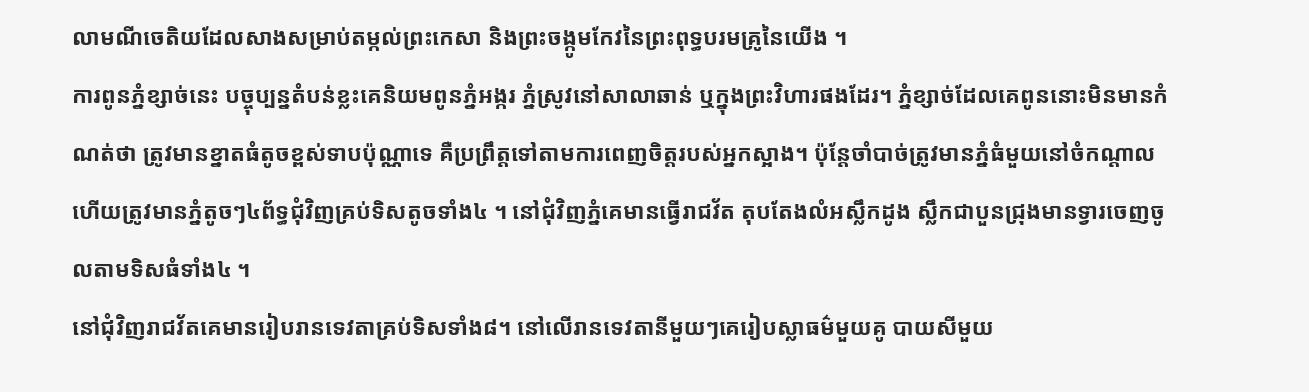លាមណីចេតិយដែលសាងសម្រាប់តម្កល់ព្រះកេសា និងព្រះចង្កូមកែវនៃព្រះពុទ្ធបរមគ្រូនៃយើង ។
ការពូនភ្នំខ្សាច់នេះ បច្ចុប្បន្នតំបន់ខ្លះគេនិយមពូនភ្នំអង្ករ ភ្នំស្រូវនៅសាលាឆាន់ ឬក្នុងព្រះវិហារផងដែរ។ ភ្នំខ្សាច់ដែលគេពូននោះមិនមានកំណត់ថា ត្រូវមានខ្នាតធំតូចខ្ពស់ទាបប៉ុណ្ណាទេ គឺប្រព្រឹត្តទៅតាមការពេញចិត្តរបស់អ្នកស្អាង។ ប៉ុន្តែចាំបាច់ត្រូវមានភ្នំធំមួយនៅចំកណ្តាល ហើយត្រូវមានភ្នំតូចៗ៤ព័ទ្ធជុំវិញគ្រប់ទិសតូចទាំង៤ ។ នៅជុំវិញភ្នំគេមានធ្វើរាជវ័ត តុបតែងលំអស្លឹកដូង ស្លឹកជាបួនជ្រុងមានទ្វារចេញចូលតាមទិសធំទាំង៤ ។
នៅជុំវិញរាជវ័តគេមានរៀបរានទេវតាគ្រប់ទិសទាំង៨។ នៅលើរានទេវតានីមួយៗគេរៀបស្លាធម៌មួយគូ បាយសីមួយ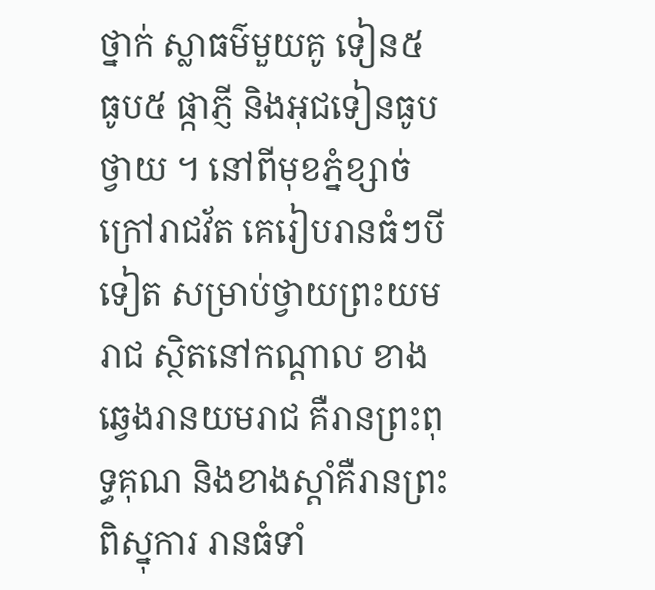ថ្នាក់ ស្លាធម៌មួយគូ ទៀន៥ ធូប៥ ផ្កាភ្ញី និងអុជទៀនធូបថ្វាយ ។ នៅពីមុខភ្នំខ្សាច់ក្រៅរាជវ័ត គេរៀបរានធំៗបីទៀត សម្រាប់ថ្វាយព្រះយមរាជ ស្ថិតនៅកណ្តាល ខាងឆ្វេងរានយមរាជ គឺរានព្រះពុទ្ធគុណ និងខាងស្តាំគឺរានព្រះពិស្នុការ រានធំទាំ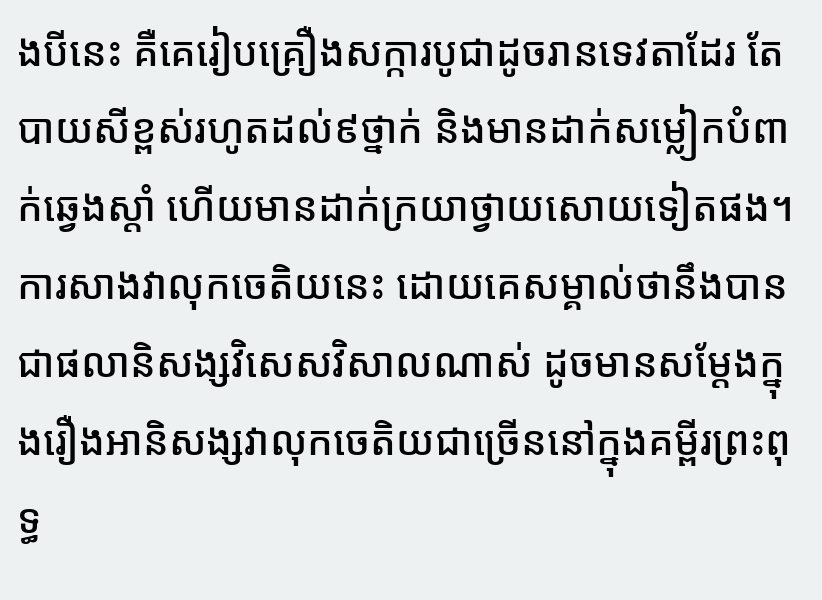ងបីនេះ គឺគេរៀបគ្រឿងសក្ការបូជាដូចរានទេវតាដែរ តែបាយសីខ្ពស់រហូតដល់៩ថ្នាក់ និងមានដាក់សម្លៀកបំពាក់ឆ្វេងស្តាំ ហើយមានដាក់ក្រយាថ្វាយសោយទៀតផង។
ការសាងវាលុកចេតិយនេះ ដោយគេសម្គាល់ថានឹងបានជាផលានិសង្សវិសេសវិសាលណាស់ ដូចមានសម្ដែងក្នុងរឿងអានិសង្សវាលុកចេតិយជាច្រើននៅក្នុងគម្ពីរព្រះពុទ្ធ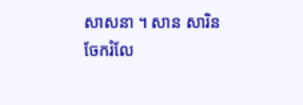សាសនា ។ សាន សារិន
ចែករំលែ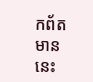កព័តមាននេះ